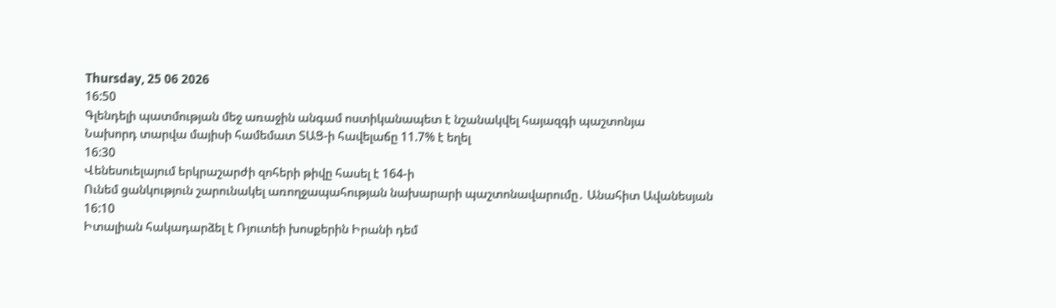Thursday, 25 06 2026
16:50
Գլենդելի պատմության մեջ առաջին անգամ ոստիկանապետ է նշանակվել հայազգի պաշտոնյա
Նախորդ տարվա մայիսի համեմատ ՏԱՑ-ի հավելաճը 11.7% է եղել
16:30
Վենեսուելայում երկրաշարժի զոհերի թիվը հասել է 164-ի
Ունեմ ցանկություն շարունակել առողջապահության նախարարի պաշտոնավարումը․ Անահիտ Ավանեսյան
16:10
Իտալիան հակադարձել է Ռյուտեի խոսքերին Իրանի դեմ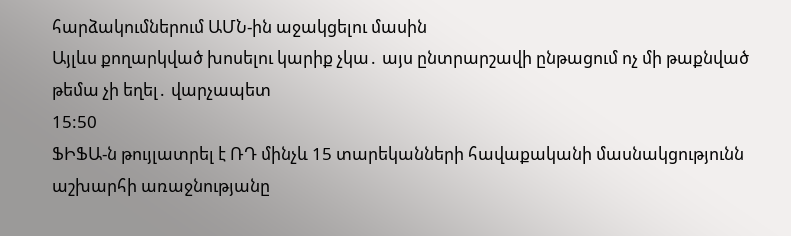հարձակումներում ԱՄՆ-ին աջակցելու մասին
Այլևս քողարկված խոսելու կարիք չկա․ այս ընտրարշավի ընթացում ոչ մի թաքնված թեմա չի եղել․ վարչապետ
15:50
ՖԻՖԱ-ն թույլատրել է ՌԴ մինչև 15 տարեկանների հավաքականի մասնակցությունն աշխարհի առաջնությանը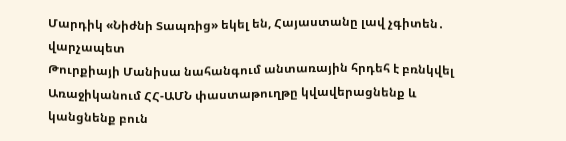Մարդիկ «Նիժնի Տապռից» եկել են, Հայաստանը լավ չգիտեն․ վարչապետ
Թուրքիայի Մանիսա նահանգում անտառային հրդեհ է բռնկվել
Առաջիկանում ՀՀ-ԱՄՆ փաստաթուղթը կվավերացնենք և կանցնենք բուն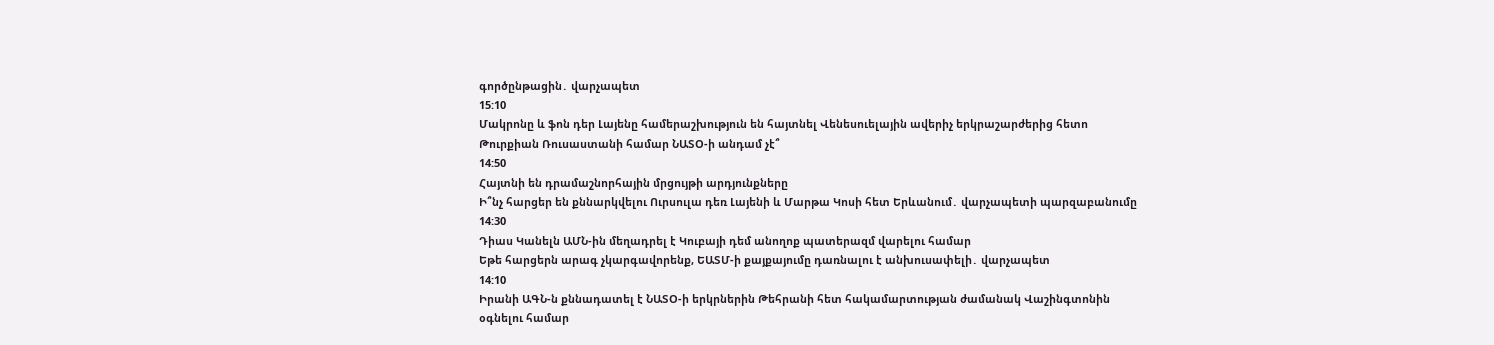գործընթացին․ վարչապետ
15:10
Մակրոնը և ֆոն դեր Լայենը համերաշխություն են հայտնել Վենեսուելային ավերիչ երկրաշարժերից հետո
Թուրքիան Ռուսաստանի համար ՆԱՏՕ-ի անդամ չէ՞
14:50
Հայտնի են դրամաշնորհային մրցույթի արդյունքները
Ի՞նչ հարցեր են քննարկվելու Ուրսուլա դեռ Լայենի և Մարթա Կոսի հետ Երևանում․ վարչապետի պարզաբանումը
14:30
Դիաս Կանելն ԱՄՆ-ին մեղադրել է Կուբայի դեմ անողոք պատերազմ վարելու համար
Եթե հարցերն արագ չկարգավորենք, ԵԱՏՄ-ի քայքայումը դառնալու է անխուսափելի․ վարչապետ
14:10
Իրանի ԱԳՆ-ն քննադատել է ՆԱՏՕ-ի երկրներին Թեհրանի հետ հակամարտության ժամանակ Վաշինգտոնին օգնելու համար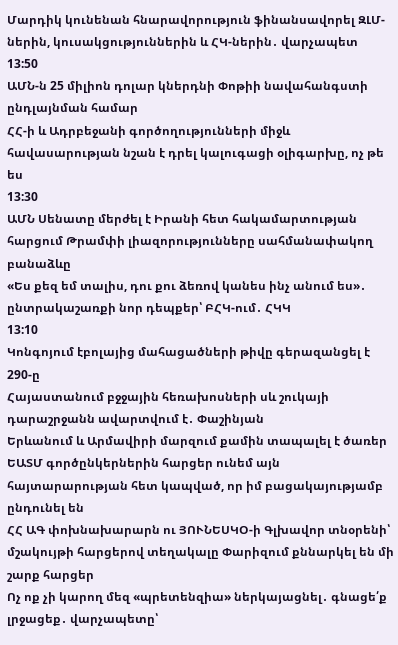Մարդիկ կունենան հնարավորություն ֆինանսավորել ԶԼՄ-ներին, կուսակցություններին և ՀԿ-ներին․ վարչապետ
13:50
ԱՄՆ-ն 25 միլիոն դոլար կներդնի Փոթիի նավահանգստի ընդլայնման համար
ՀՀ-ի և Ադրբեջանի գործողությունների միջև հավասարության նշան է դրել կալուգացի օլիգարխը, ոչ թե ես
13:30
ԱՄՆ Սենատը մերժել է Իրանի հետ հակամարտության հարցում Թրամփի լիազորությունները սահմանափակող բանաձևը
«Ես քեզ եմ տալիս, դու քու ձեռով կանես ինչ անում ես»․ ընտրակաշառքի նոր դեպքեր՝ ԲՀԿ-ում․ ՀԿԿ
13:10
Կոնգոյում էբոլայից մահացածների թիվը գերազանցել է 290-ը
Հայաստանում բջջային հեռախոսների սև շուկայի դարաշրջանն ավարտվում է․ Փաշինյան
Երևանում և Արմավիրի մարզում քամին տապալել է ծառեր
ԵԱՏՄ գործընկերներին հարցեր ունեմ այն հայտարարության հետ կապված, որ իմ բացակայությամբ ընդունել են
ՀՀ ԱԳ փոխնախարարն ու ՅՈՒՆԵՍԿՕ-ի Գլխավոր տնօրենի՝ մշակույթի հարցերով տեղակալը Փարիզում քննարկել են մի շարք հարցեր
Ոչ ոք չի կարող մեզ «պրետենզիա» ներկայացնել․ գնացե՛ք լրջացեք․ վարչապետը՝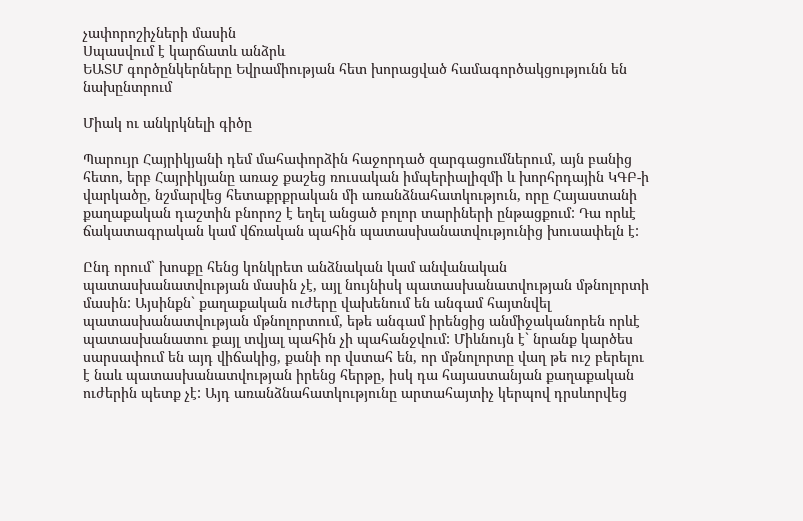չափորոշիչների մասին
Սպասվում է կարճատև անձրև
ԵԱՏՄ գործընկերները Եվրամիության հետ խորացված համագործակցությունն են նախընտրում

Միակ ու անկրկնելի գիծը

Պարույր Հայրիկյանի դեմ մահափորձին հաջորդած զարգացումներում, այն բանից հետո, երբ Հայրիկյանը առաջ քաշեց ռուսական իմպերիալիզմի և խորհրդային ԿԳԲ-ի վարկածը, նշմարվեց հետաքրքրական մի առանձնահատկություն, որը Հայաստանի քաղաքական դաշտին բնորոշ է եղել անցած բոլոր տարիների ընթացքում: Դա որևէ ճակատագրական կամ վճռական պահին պատասխանատվությունից խուսափելն է:

Ընդ որում` խոսքը հենց կոնկրետ անձնական կամ անվանական պատասխանատվության մասին չէ, այլ նույնիսկ պատասխանատվության մթնոլորտի մասին: Այսինքն` քաղաքական ուժերը վախենում են անգամ հայտնվել պատասխանատվության մթնոլորտում, եթե անգամ իրենցից անմիջականորեն որևէ պատասխանատու քայլ տվյալ պահին չի պահանջվում: Միևնույն է` նրանք կարծես սարսափում են այդ վիճակից, քանի որ վստահ են, որ մթնոլորտը վաղ թե ուշ բերելու է նաև պատասխանատվության իրենց հերթը, իսկ դա հայաստանյան քաղաքական ուժերին պետք չէ: Այդ առանձնահատկությունը արտահայտիչ կերպով դրսևորվեց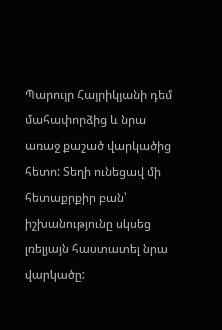Պարույր Հայրիկյանի դեմ մահափորձից և նրա առաջ քաշած վարկածից հետո: Տեղի ունեցավ մի հետաքրքիր բան՝ իշխանությունը սկսեց լռելյայն հաստատել նրա վարկածը: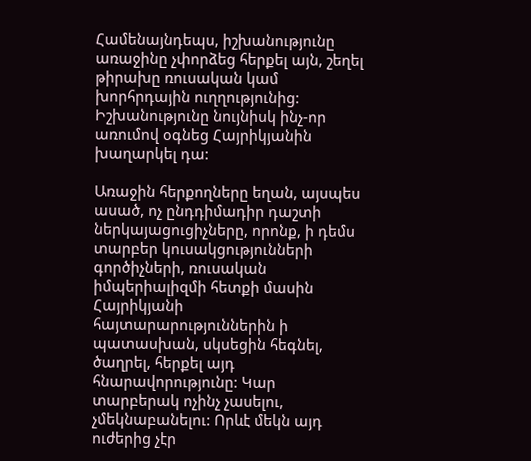Համենայնդեպս, իշխանությունը առաջինը չփորձեց հերքել այն, շեղել թիրախը ռուսական կամ խորհրդային ուղղությունից: Իշխանությունը նույնիսկ ինչ-որ առումով օգնեց Հայրիկյանին խաղարկել դա:

Առաջին հերքողները եղան, այսպես ասած, ոչ ընդդիմադիր դաշտի ներկայացուցիչները, որոնք, ի դեմս տարբեր կուսակցությունների գործիչների, ռուսական իմպերիալիզմի հետքի մասին Հայրիկյանի հայտարարություններին ի պատասխան, սկսեցին հեգնել, ծաղրել, հերքել այդ հնարավորությունը: Կար տարբերակ ոչինչ չասելու, չմեկնաբանելու: Որևէ մեկն այդ ուժերից չէր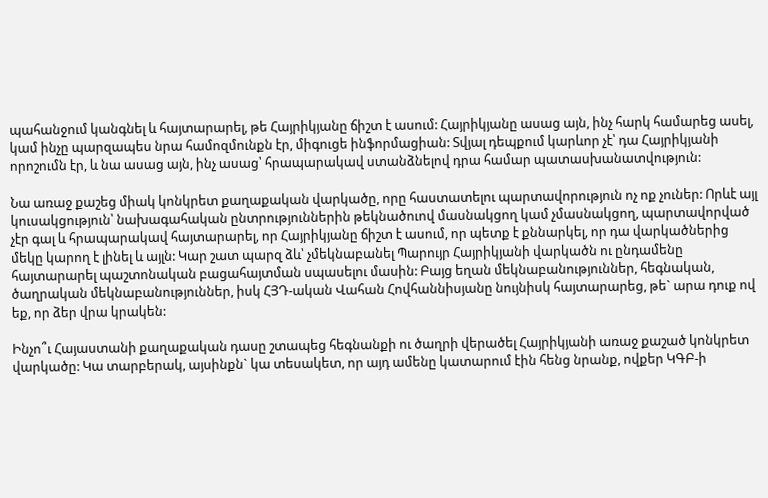պահանջում կանգնել և հայտարարել, թե Հայրիկյանը ճիշտ է ասում: Հայրիկյանը ասաց այն, ինչ հարկ համարեց ասել, կամ ինչը պարզապես նրա համոզմունքն էր, միգուցե ինֆորմացիան: Տվյալ դեպքում կարևոր չէ՝ դա Հայրիկյանի որոշումն էր, և նա ասաց այն, ինչ ասաց՝ հրապարակավ ստանձնելով դրա համար պատասխանատվություն:

Նա առաջ քաշեց միակ կոնկրետ քաղաքական վարկածը, որը հաստատելու պարտավորություն ոչ ոք չուներ: Որևէ այլ կուսակցություն՝ նախագահական ընտրություններին թեկնածուով մասնակցող կամ չմասնակցող, պարտավորված չէր գալ և հրապարակավ հայտարարել, որ Հայրիկյանը ճիշտ է ասում, որ պետք է քննարկել, որ դա վարկածներից մեկը կարող է լինել և այլն: Կար շատ պարզ ձև՝ չմեկնաբանել Պարույր Հայրիկյանի վարկածն ու ընդամենը հայտարարել պաշտոնական բացահայտման սպասելու մասին: Բայց եղան մեկնաբանություններ, հեգնական, ծաղրական մեկնաբանություններ, իսկ ՀՅԴ-ական Վահան Հովհաննիսյանը նույնիսկ հայտարարեց, թե` արա դուք ով եք, որ ձեր վրա կրակեն:

Ինչո՞ւ Հայաստանի քաղաքական դասը շտապեց հեգնանքի ու ծաղրի վերածել Հայրիկյանի առաջ քաշած կոնկրետ վարկածը: Կա տարբերակ, այսինքն` կա տեսակետ, որ այդ ամենը կատարում էին հենց նրանք, ովքեր ԿԳԲ-ի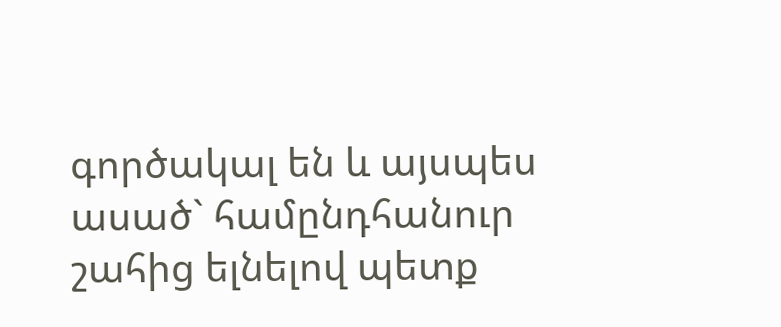գործակալ են և այսպես ասած` համընդհանուր շահից ելնելով պետք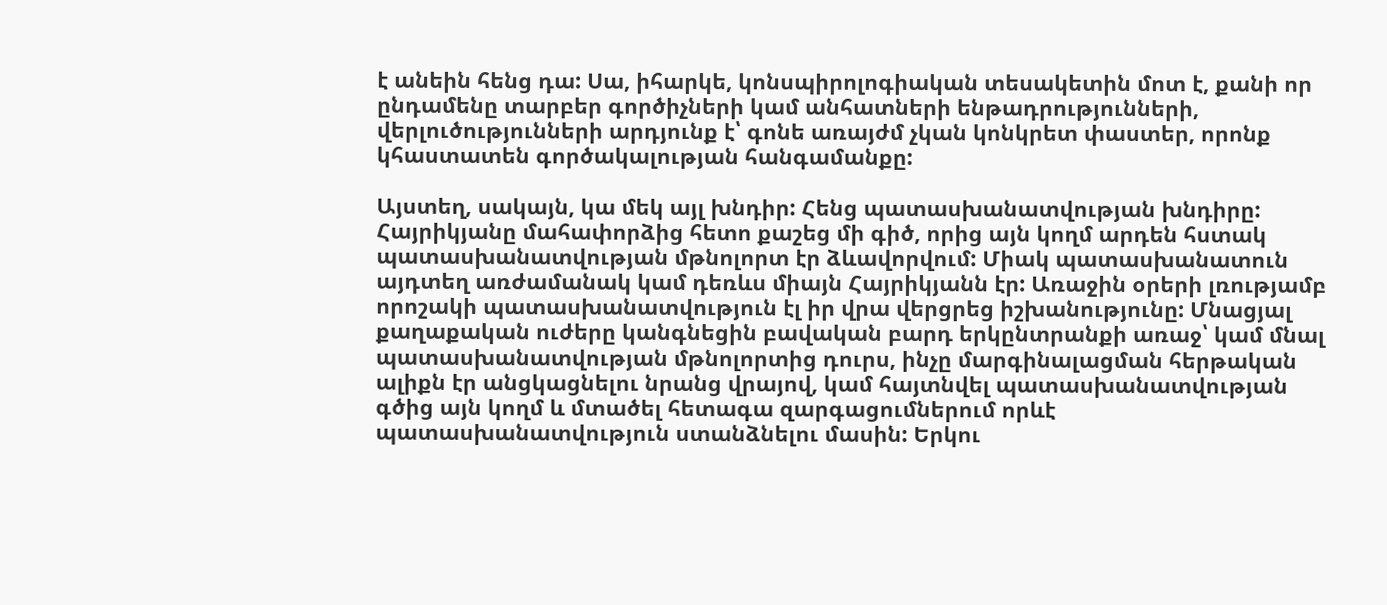է անեին հենց դա: Սա, իհարկե, կոնսպիրոլոգիական տեսակետին մոտ է, քանի որ ընդամենը տարբեր գործիչների կամ անհատների ենթադրությունների, վերլուծությունների արդյունք է՝ գոնե առայժմ չկան կոնկրետ փաստեր, որոնք կհաստատեն գործակալության հանգամանքը:

Այստեղ, սակայն, կա մեկ այլ խնդիր: Հենց պատասխանատվության խնդիրը: Հայրիկյանը մահափորձից հետո քաշեց մի գիծ, որից այն կողմ արդեն հստակ պատասխանատվության մթնոլորտ էր ձևավորվում: Միակ պատասխանատուն այդտեղ առժամանակ կամ դեռևս միայն Հայրիկյանն էր: Առաջին օրերի լռությամբ որոշակի պատասխանատվություն էլ իր վրա վերցրեց իշխանությունը: Մնացյալ քաղաքական ուժերը կանգնեցին բավական բարդ երկընտրանքի առաջ՝ կամ մնալ պատասխանատվության մթնոլորտից դուրս, ինչը մարգինալացման հերթական ալիքն էր անցկացնելու նրանց վրայով, կամ հայտնվել պատասխանատվության գծից այն կողմ և մտածել հետագա զարգացումներում որևէ պատասխանատվություն ստանձնելու մասին: Երկու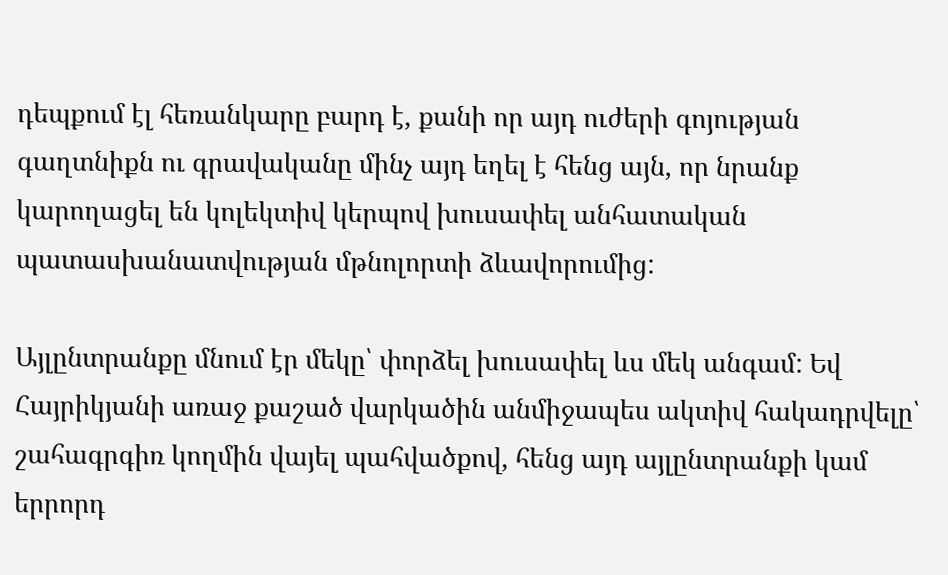դեպքում էլ հեռանկարը բարդ է, քանի որ այդ ուժերի գոյության գաղտնիքն ու գրավականը մինչ այդ եղել է հենց այն, որ նրանք կարողացել են կոլեկտիվ կերպով խուսափել անհատական պատասխանատվության մթնոլորտի ձևավորումից:

Այլընտրանքը մնում էր մեկը՝ փորձել խուսափել ևս մեկ անգամ: Եվ Հայրիկյանի առաջ քաշած վարկածին անմիջապես ակտիվ հակադրվելը՝ շահագրգիռ կողմին վայել պահվածքով, հենց այդ այլընտրանքի կամ երրորդ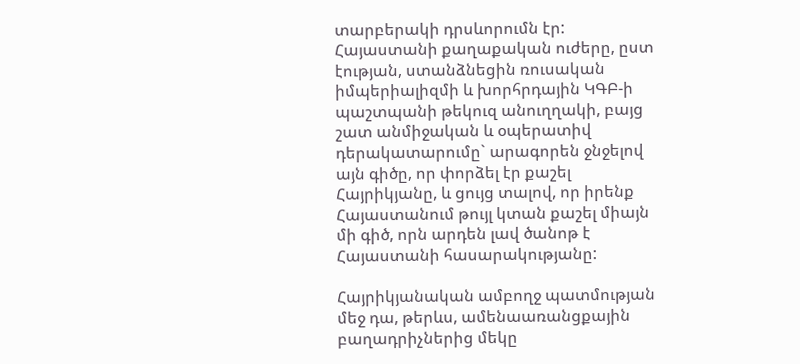տարբերակի դրսևորումն էր: Հայաստանի քաղաքական ուժերը, ըստ էության, ստանձնեցին ռուսական իմպերիալիզմի և խորհրդային ԿԳԲ-ի պաշտպանի թեկուզ անուղղակի, բայց շատ անմիջական և օպերատիվ դերակատարումը` արագորեն ջնջելով այն գիծը, որ փորձել էր քաշել Հայրիկյանը, և ցույց տալով, որ իրենք Հայաստանում թույլ կտան քաշել միայն մի գիծ, որն արդեն լավ ծանոթ է Հայաստանի հասարակությանը:

Հայրիկյանական ամբողջ պատմության մեջ դա, թերևս, ամենաառանցքային բաղադրիչներից մեկը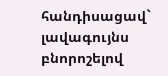հանդիսացավ` լավագույնս բնորոշելով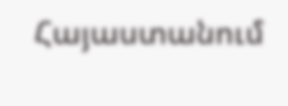Հայաստանում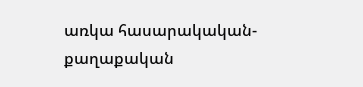առկա հասարակական-քաղաքական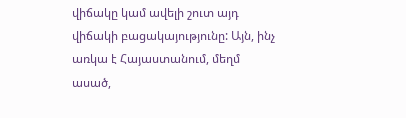վիճակը կամ ավելի շուտ այդ վիճակի բացակայությունը: Այն, ինչ առկա է Հայաստանում, մեղմ ասած,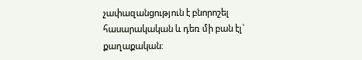չափազանցություն է բնորոշել հասարակական և դեռ մի բան էլ` քաղաքական: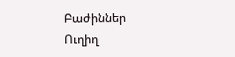Բաժիններ
Ուղիղ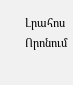Լրահոս
Որոնում